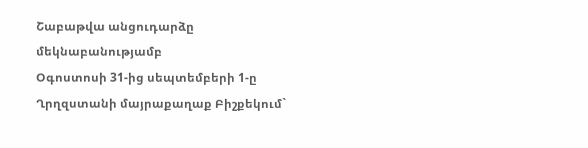Շաբաթվա անցուդարձը մեկնաբանությամբ
Օգոստոսի 31-ից սեպտեմբերի 1-ը Ղրղզստանի մայրաքաղաք Բիշքեկում`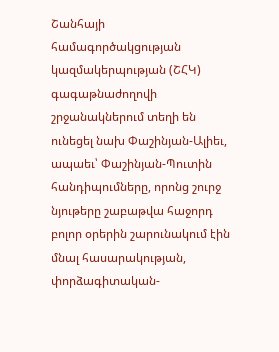Շանհայի համագործակցության կազմակերպության (ՇՀԿ) գագաթնաժողովի շրջանակներում տեղի են ունեցել նախ Փաշինյան-Ալիեւ, ապաեւ՝ Փաշինյան-Պուտին հանդիպումները, որոնց շուրջ նյութերը շաբաթվա հաջորդ բոլոր օրերին շարունակում էին մնալ հասարակության, փորձագիտական-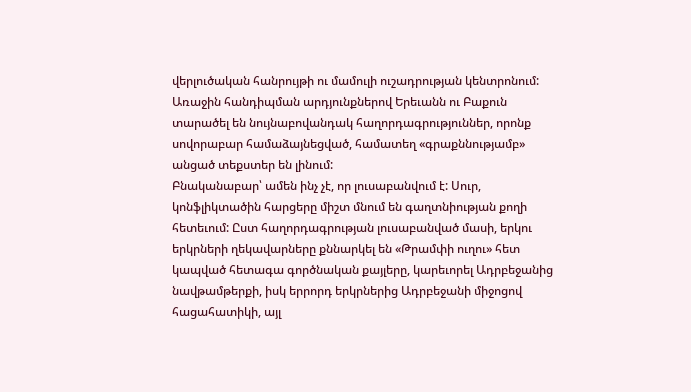վերլուծական հանրույթի ու մամուլի ուշադրության կենտրոնում: Առաջին հանդիպման արդյունքներով Երեւանն ու Բաքուն տարածել են նույնաբովանդակ հաղորդագրություններ, որոնք սովորաբար համաձայնեցված, համատեղ «գրաքննությամբ» անցած տեքստեր են լինում:
Բնականաբար՝ ամեն ինչ չէ, որ լուսաբանվում է: Սուր, կոնֆլիկտածին հարցերը միշտ մնում են գաղտնիության քողի հետեւում: Ըստ հաղորդագրության լուսաբանված մասի, երկու երկրների ղեկավարները քննարկել են «Թրամփի ուղու» հետ կապված հետագա գործնական քայլերը, կարեւորել Ադրբեջանից նավթամթերքի, իսկ երրորդ երկրներից Ադրբեջանի միջոցով հացահատիկի, այլ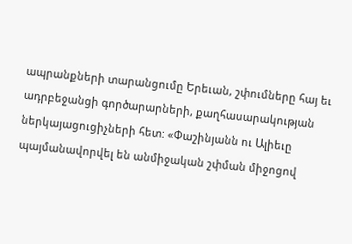ապրանքների տարանցումը Երեւան, շփումները հայ եւ ադրբեջանցի գործարարների, քաղհասարակության ներկայացուցիչների հետ: «Փաշինյանն ու Ալիեւը պայմանավորվել են անմիջական շփման միջոցով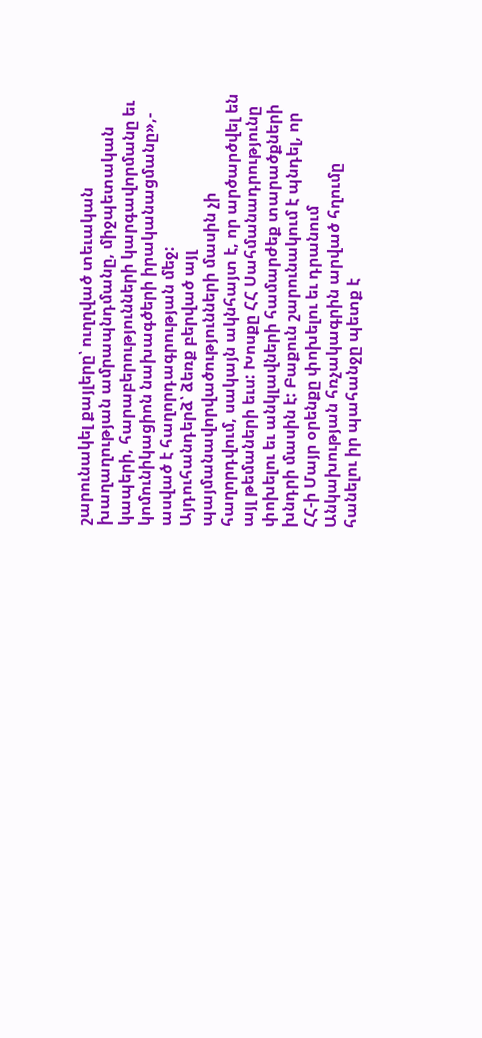շարունակել քայլերը՝ ուղղված տեւական խաղաղության ամրապնդմանը, միջպետական կապերի, հարաբերությունների կարգավորմանը եւ կոմունիկացիոն նախագծերի իրականացմանը»,- ասված է հաղորդագրության մեջ:
Այդուհանդերձ՝ ձեռք բերված այլ պայմանավորվածությունների մասին չի հաղորդվում, սակայն ակնհայտ է, որ արծարծվել են այլ թեմաների եւս: Խոսքը ՀՀ Սահմանադրությունը փոխելու եւ անկլավների համարժեք տարածքների խնդրի մասին է: Բաքուն շարունակում է պնդել, որ ՀՀ-ի Մայր օրենքը փոխելու եւ դրանում Անկախության հռչակագրին արված հղումը հանելու իր պահանջը պետք է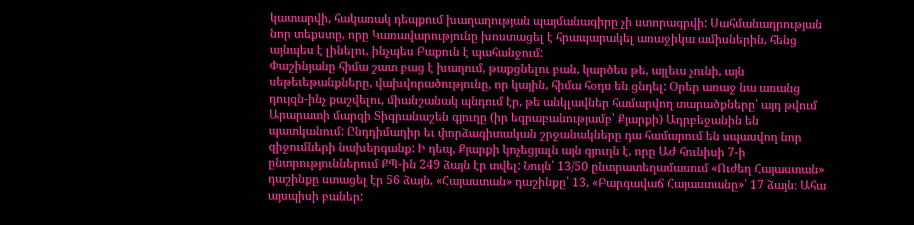կատարվի, հակառակ դեպքում խաղաղության պայմանագիրը չի ստորագրվի: Սահմանադրության նոր տեքստը, որը Կառավարությունը խոստացել է հրապարակել առաջիկա ամիսներին, հենց այնպես է լինելու, ինչպես Բաքուն է պահանջում:
Փաշինյանը հիմա շատ բաց է խաղում, թաքցնելու բան, կարծես թե, այլեւս չունի, այն սեթեւեթանքները, վախվորածությունը, որ կային, հիմա հօդս են ցնդել: Օրեր առաջ նա առանց դույզն-ինչ քաշվելու, միանշանակ պնդում էր, թե անկլավներ համարվող տարածքները՝ այդ թվում Արարատի մարզի Տիգրանաշեն գյուղը (իր եզրաբանությամբ՝ Քյարքի) Ադրբեջանին են պատկանում: Ընդդիմադիր եւ փորձագիտական շրջանակները դա համարում են սպասվող նոր զիջումների նախերգանք: Ի դեպ, Քյարքի կոչեցյալն այն գյուղն է, որը ԱԺ հունիսի 7-ի ընտրություններում ՔՊ-ին 249 ձայն էր տվել: Նույն՝ 13/50 ընտրատեղամասում «Ուժեղ Հայաստան» դաշինքը ստացել էր 56 ձայն, «Հայաստան» դաշինքը՝ 13, «Բարգավաճ Հայաստանը»՝ 17 ձայն։ Ահա այսպիսի բաներ: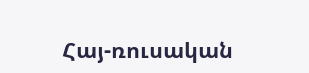Հայ-ռուսական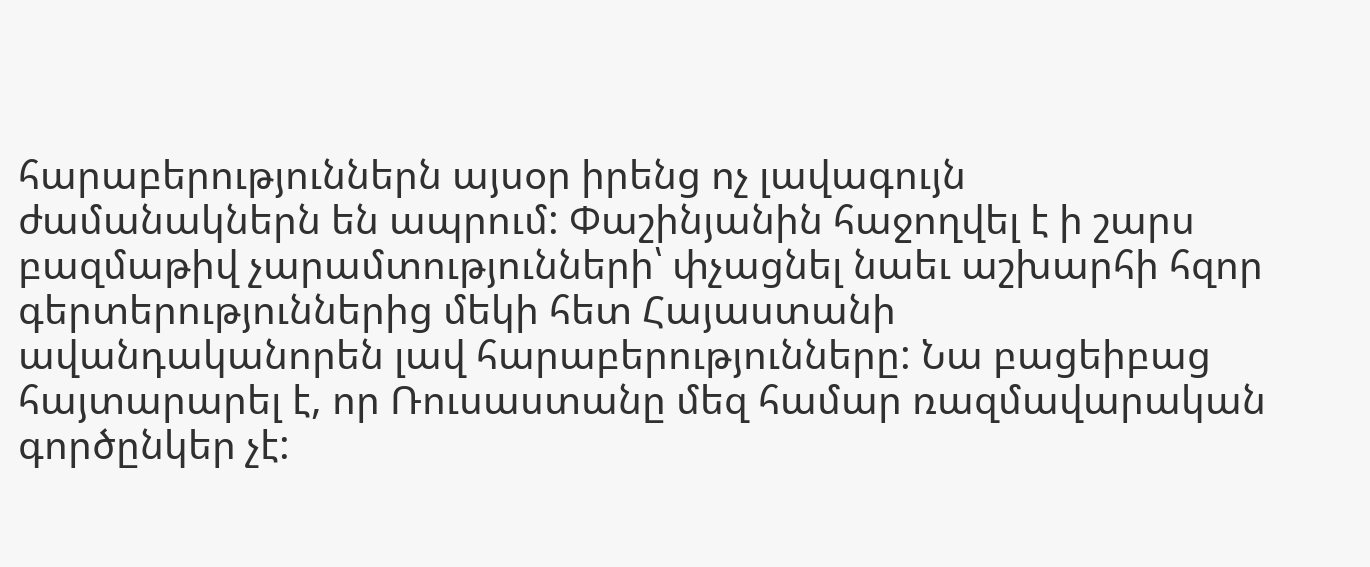հարաբերություններն այսօր իրենց ոչ լավագույն ժամանակներն են ապրում: Փաշինյանին հաջողվել է ի շարս բազմաթիվ չարամտությունների՝ փչացնել նաեւ աշխարհի հզոր գերտերություններից մեկի հետ Հայաստանի ավանդականորեն լավ հարաբերությունները: Նա բացեիբաց հայտարարել է, որ Ռուսաստանը մեզ համար ռազմավարական գործընկեր չէ: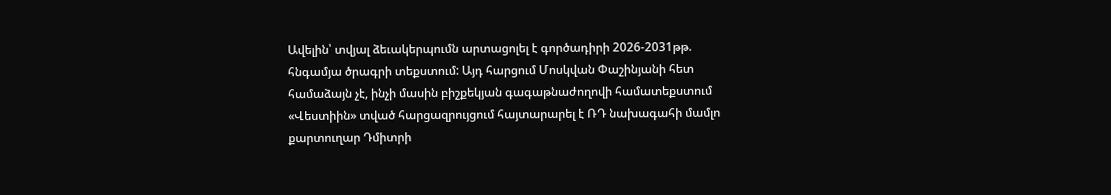Ավելին՝ տվյալ ձեւակերպումն արտացոլել է գործադիրի 2026-2031թթ. հնգամյա ծրագրի տեքստում: Այդ հարցում Մոսկվան Փաշինյանի հետ համաձայն չէ, ինչի մասին բիշքեկյան գագաթնաժողովի համատեքստում «Վեստիին» տված հարցազրույցում հայտարարել է ՌԴ նախագահի մամլո քարտուղար Դմիտրի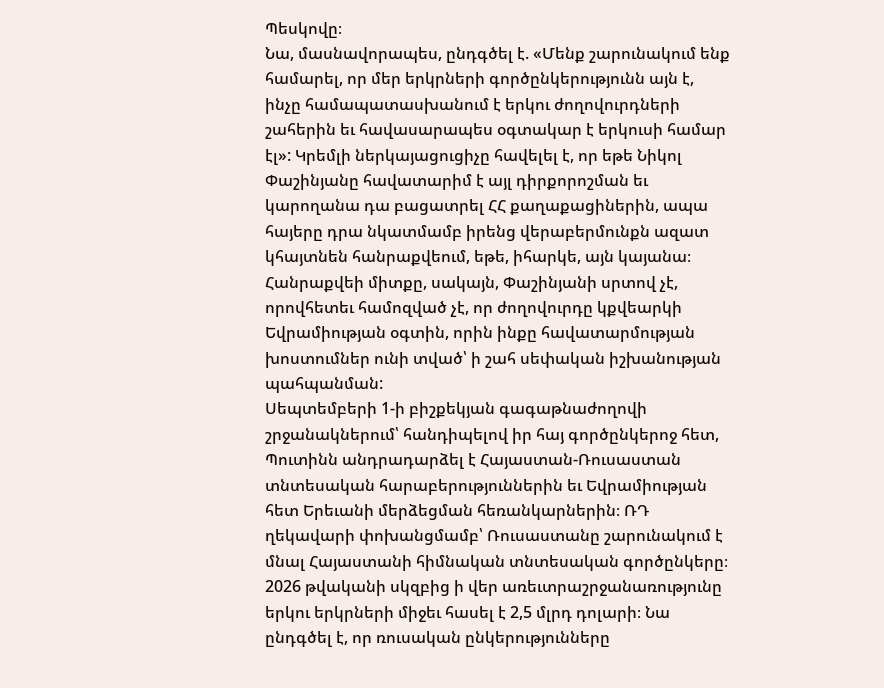Պեսկովը։
Նա, մասնավորապես, ընդգծել է. «Մենք շարունակում ենք համարել, որ մեր երկրների գործընկերությունն այն է, ինչը համապատասխանում է երկու ժողովուրդների շահերին եւ հավասարապես օգտակար է երկուսի համար էլ»: Կրեմլի ներկայացուցիչը հավելել է, որ եթե Նիկոլ Փաշինյանը հավատարիմ է այլ դիրքորոշման եւ կարողանա դա բացատրել ՀՀ քաղաքացիներին, ապա հայերը դրա նկատմամբ իրենց վերաբերմունքն ազատ կհայտնեն հանրաքվեում, եթե, իհարկե, այն կայանա։ Հանրաքվեի միտքը, սակայն, Փաշինյանի սրտով չէ, որովհետեւ համոզված չէ, որ ժողովուրդը կքվեարկի Եվրամիության օգտին, որին ինքը հավատարմության խոստումներ ունի տված՝ ի շահ սեփական իշխանության պահպանման:
Սեպտեմբերի 1-ի բիշքեկյան գագաթնաժողովի շրջանակներում՝ հանդիպելով իր հայ գործընկերոջ հետ, Պուտինն անդրադարձել է Հայաստան-Ռուսաստան տնտեսական հարաբերություններին եւ Եվրամիության հետ Երեւանի մերձեցման հեռանկարներին։ ՌԴ ղեկավարի փոխանցմամբ՝ Ռուսաստանը շարունակում է մնալ Հայաստանի հիմնական տնտեսական գործընկերը։ 2026 թվականի սկզբից ի վեր առեւտրաշրջանառությունը երկու երկրների միջեւ հասել է 2,5 մլրդ դոլարի։ Նա ընդգծել է, որ ռուսական ընկերությունները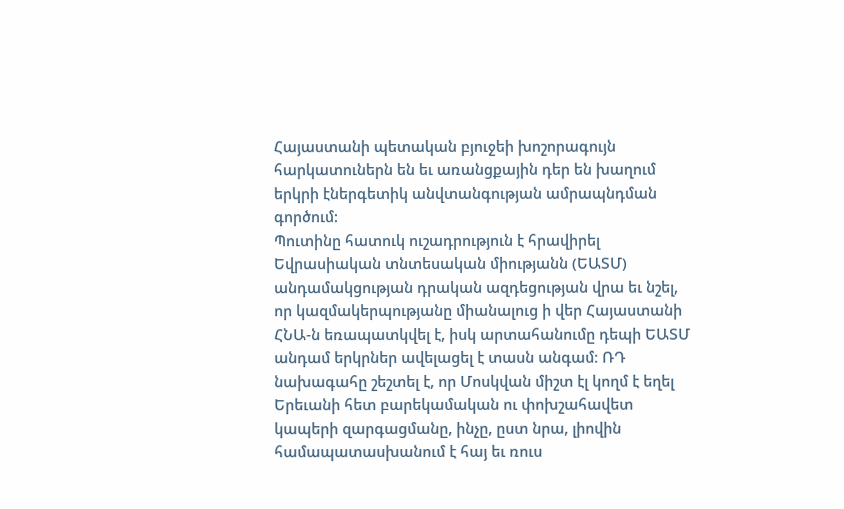Հայաստանի պետական բյուջեի խոշորագույն հարկատուներն են եւ առանցքային դեր են խաղում երկրի էներգետիկ անվտանգության ամրապնդման գործում:
Պուտինը հատուկ ուշադրություն է հրավիրել Եվրասիական տնտեսական միությանն (ԵԱՏՄ) անդամակցության դրական ազդեցության վրա եւ նշել, որ կազմակերպությանը միանալուց ի վեր Հայաստանի ՀՆԱ-ն եռապատկվել է, իսկ արտահանումը դեպի ԵԱՏՄ անդամ երկրներ ավելացել է տասն անգամ։ ՌԴ նախագահը շեշտել է, որ Մոսկվան միշտ էլ կողմ է եղել Երեւանի հետ բարեկամական ու փոխշահավետ կապերի զարգացմանը, ինչը, ըստ նրա, լիովին համապատասխանում է հայ եւ ռուս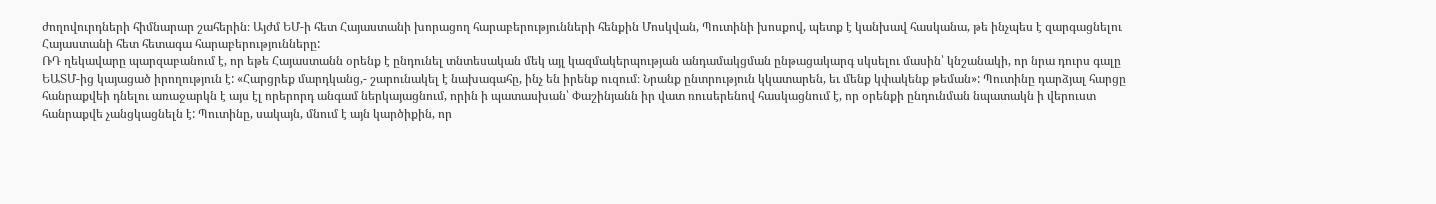ժողովուրդների հիմնարար շահերին։ Այժմ ԵՄ-ի հետ Հայաստանի խորացող հարաբերությունների հենքին Մոսկվան, Պուտինի խոսքով, պետք է կանխավ հասկանա, թե ինչպես է զարգացնելու Հայաստանի հետ հետագա հարաբերությունները:
ՌԴ ղեկավարը պարզաբանում է, որ եթե Հայաստանն օրենք է ընդունել տնտեսական մեկ այլ կազմակերպության անդամակցման ընթացակարգ սկսելու մասին՝ կնշանակի, որ նրա դուրս գալը ԵԱՏՄ-ից կայացած իրողություն է: «Հարցրեք մարդկանց,- շարունակել է նախագահը, ինչ են իրենք ուզում։ Նրանք ընտրություն կկատարեն, եւ մենք կփակենք թեման»: Պուտինը դարձյալ հարցը հանրաքվեի դնելու առաջարկն է այս էլ որերորդ անգամ ներկայացնում, որին ի պատասխան՝ Փաշինյանն իր վատ ռուսերենով հասկացնում է, որ օրենքի ընդունման նպատակն ի վերուստ հանրաքվե չանցկացնելն է: Պուտինը, սակայն, մնում է այն կարծիքին, որ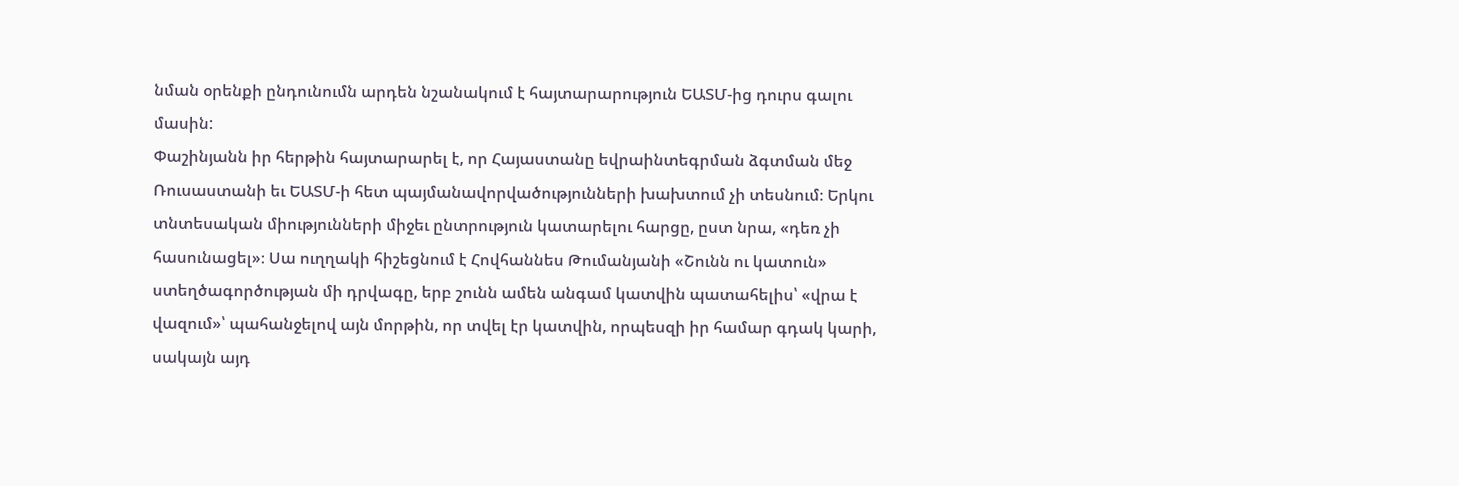նման օրենքի ընդունումն արդեն նշանակում է հայտարարություն ԵԱՏՄ-ից դուրս գալու մասին:
Փաշինյանն իր հերթին հայտարարել է, որ Հայաստանը եվրաինտեգրման ձգտման մեջ Ռուսաստանի եւ ԵԱՏՄ-ի հետ պայմանավորվածությունների խախտում չի տեսնում։ Երկու տնտեսական միությունների միջեւ ընտրություն կատարելու հարցը, ըստ նրա, «դեռ չի հասունացել»։ Սա ուղղակի հիշեցնում է Հովհաննես Թումանյանի «Շունն ու կատուն» ստեղծագործության մի դրվագը, երբ շունն ամեն անգամ կատվին պատահելիս՝ «վրա է վազում»՝ պահանջելով այն մորթին, որ տվել էր կատվին, որպեսզի իր համար գդակ կարի, սակայն այդ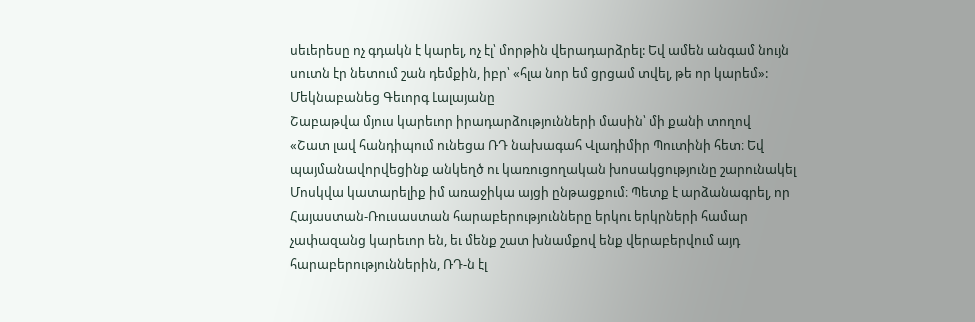սեւերեսը ոչ գդակն է կարել, ոչ էլ՝ մորթին վերադարձրել: Եվ ամեն անգամ նույն սուտն էր նետում շան դեմքին, իբր՝ «հլա նոր եմ ցրցամ տվել, թե որ կարեմ»:
Մեկնաբանեց Գեւորգ Լալայանը
Շաբաթվա մյուս կարեւոր իրադարձությունների մասին՝ մի քանի տողով
«Շատ լավ հանդիպում ունեցա ՌԴ նախագահ Վլադիմիր Պուտինի հետ։ Եվ պայմանավորվեցինք անկեղծ ու կառուցողական խոսակցությունը շարունակել Մոսկվա կատարելիք իմ առաջիկա այցի ընթացքում։ Պետք է արձանագրել, որ Հայաստան-Ռուսաստան հարաբերությունները երկու երկրների համար չափազանց կարեւոր են, եւ մենք շատ խնամքով ենք վերաբերվում այդ հարաբերություններին, ՌԴ-ն էլ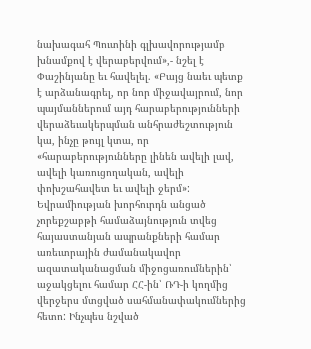նախագահ Պուտինի գլխավորությամբ խնամքով է վերաբերվում»,- նշել է Փաշինյանը եւ հավելել. «Բայց նաեւ պետք է արձանագրել, որ նոր միջավայրում, նոր պայմաններում այդ հարաբերությունների վերաձեւակերպման անհրաժեշտություն կա, ինչը թույլ կտա, որ «հարաբերությունները լինեն ավելի լավ, ավելի կառուցողական, ավելի փոխշահավետ եւ ավելի ջերմ»:
Եվրամիության խորհուրդն անցած չորեքշաբթի համաձայնություն տվեց հայաստանյան ապրանքների համար առեւտրային ժամանակավոր ազատականացման միջոցառումներին՝ աջակցելու համար ՀՀ-ին՝ ՌԴ-ի կողմից վերջերս մտցված սահմանափակումներից հետո: Ինչպես նշված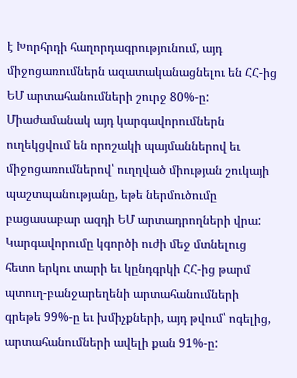է Խորհրդի հաղորդագրությունում, այդ միջոցառումներն ազատականացնելու են ՀՀ-ից ԵՄ արտահանումների շուրջ 80%-ը: Միաժամանակ այդ կարգավորումներն ուղեկցվում են որոշակի պայմաններով եւ միջոցառումներով՝ ուղղված միության շուկայի պաշտպանությանը, եթե ներմուծումը բացասաբար ազդի ԵՄ արտադրողների վրա: Կարգավորումը կգործի ուժի մեջ մտնելուց հետո երկու տարի եւ կընդգրկի ՀՀ-ից թարմ պտուղ-բանջարեղենի արտահանումների գրեթե 99%-ը եւ խմիչքների, այդ թվում՝ ոգելից, արտահանումների ավելի քան 91%-ը: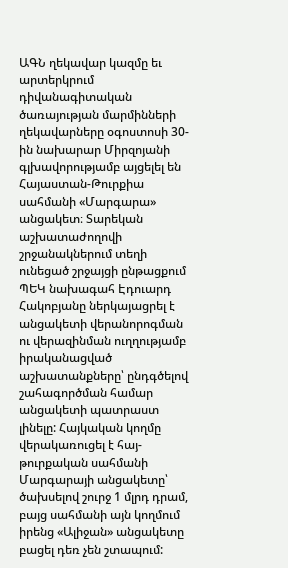ԱԳՆ ղեկավար կազմը եւ արտերկրում դիվանագիտական ծառայության մարմինների ղեկավարները օգոստոսի 30-ին նախարար Միրզոյանի գլխավորությամբ այցելել են Հայաստան-Թուրքիա սահմանի «Մարգարա» անցակետ։ Տարեկան աշխատաժողովի շրջանակներում տեղի ունեցած շրջայցի ընթացքում ՊԵԿ նախագահ Էդուարդ Հակոբյանը ներկայացրել է անցակետի վերանորոգման ու վերազինման ուղղությամբ իրականացված աշխատանքները՝ ընդգծելով շահագործման համար անցակետի պատրաստ լինելը: Հայկական կողմը վերակառուցել է հայ-թուրքական սահմանի Մարգարայի անցակետը՝ ծախսելով շուրջ 1 մլրդ դրամ, բայց սահմանի այն կողմում իրենց «Ալիջան» անցակետը բացել դեռ չեն շտապում: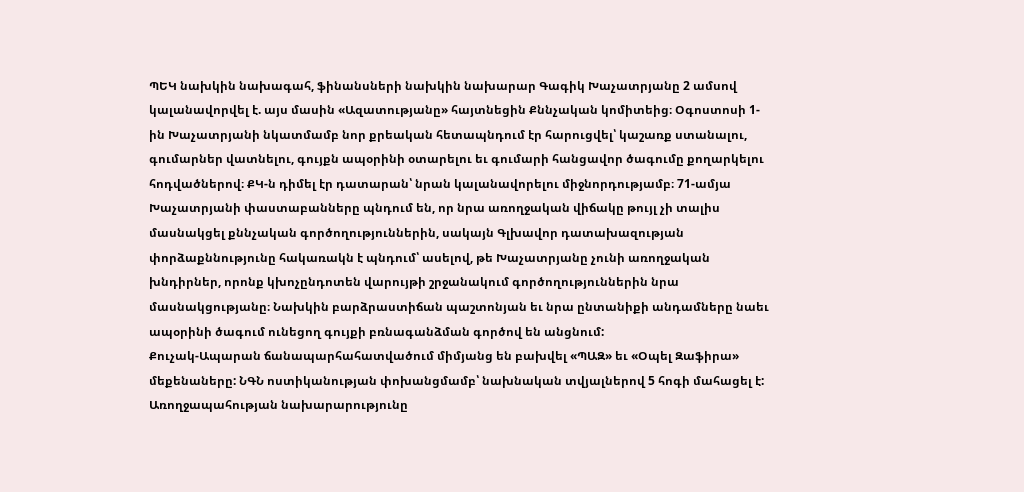ՊԵԿ նախկին նախագահ, ֆինանսների նախկին նախարար Գագիկ Խաչատրյանը 2 ամսով կալանավորվել է. այս մասին «Ազատությանը» հայտնեցին Քննչական կոմիտեից։ Օգոստոսի 1-ին Խաչատրյանի նկատմամբ նոր քրեական հետապնդում էր հարուցվել՝ կաշառք ստանալու, գումարներ վատնելու, գույքն ապօրինի օտարելու եւ գումարի հանցավոր ծագումը քողարկելու հոդվածներով։ ՔԿ-ն դիմել էր դատարան՝ նրան կալանավորելու միջնորդությամբ։ 71-ամյա Խաչատրյանի փաստաբանները պնդում են, որ նրա առողջական վիճակը թույլ չի տալիս մասնակցել քննչական գործողություններին, սակայն Գլխավոր դատախազության փորձաքննությունը հակառակն է պնդում՝ ասելով, թե Խաչատրյանը չունի առողջական խնդիրներ, որոնք կխոչընդոտեն վարույթի շրջանակում գործողություններին նրա մասնակցությանը։ Նախկին բարձրաստիճան պաշտոնյան եւ նրա ընտանիքի անդամները նաեւ ապօրինի ծագում ունեցող գույքի բռնագանձման գործով են անցնում:
Քուչակ-Ապարան ճանապարհահատվածում միմյանց են բախվել «ՊԱԶ» եւ «Օպել Զաֆիրա» մեքենաները: ՆԳՆ ոստիկանության փոխանցմամբ՝ նախնական տվյալներով 5 հոգի մահացել է: Առողջապահության նախարարությունը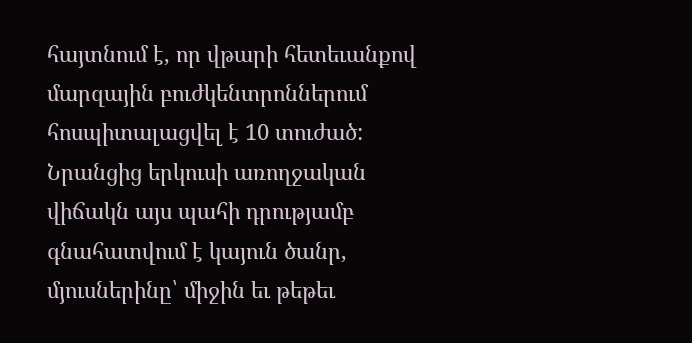հայտնում է, որ վթարի հետեւանքով մարզային բուժկենտրոններում հոսպիտալացվել է 10 տուժած: Նրանցից երկուսի առողջական վիճակն այս պահի դրությամբ գնահատվում է կայուն ծանր, մյուսներինը՝ միջին եւ թեթեւ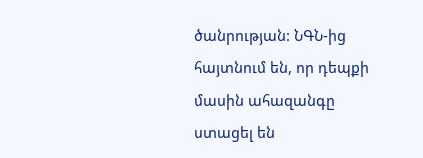ծանրության: ՆԳՆ-ից հայտնում են, որ դեպքի մասին ահազանգը ստացել են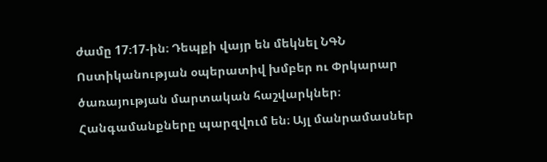ժամը 17։17-ին։ Դեպքի վայր են մեկնել ՆԳՆ Ոստիկանության օպերատիվ խմբեր ու Փրկարար ծառայության մարտական հաշվարկներ։ Հանգամանքները պարզվում են։ Այլ մանրամասներ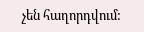չեն հաղորդվում: